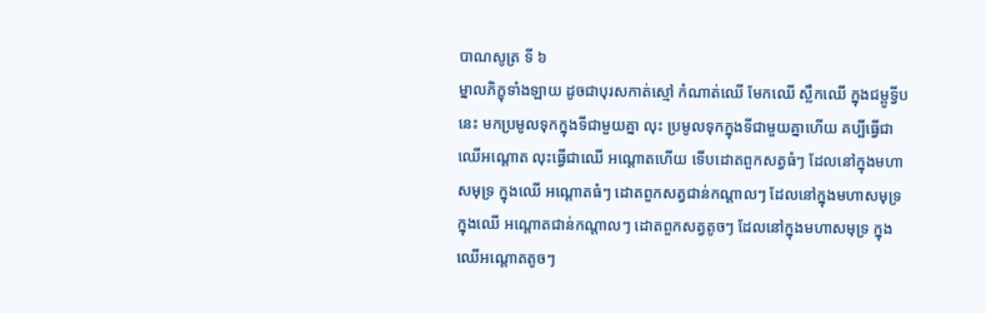បាណសូត្រ ទី ៦
ម្នាលភិក្ខុទាំងឡាយ ដូចជាបុរសកាត់ស្មៅ កំណាត់ឈើ មែកឈើ ស្លឹកឈើ ក្នុងជម្ពូទ្វីបនេះ មកប្រមូលទុកក្នុងទីជាមួយគ្នា លុះ ប្រមូលទុកក្នុងទីជាមួយគ្នាហើយ គប្បីធ្វើជាឈើអណ្តោត លុះធ្វើជាឈើ អណ្តោតហើយ ទើបដោតពួកសត្វធំៗ ដែលនៅក្នុងមហាសមុទ្រ ក្នុងឈើ អណ្តោតធំៗ ដោតពួកសត្វជាន់កណ្តាលៗ ដែលនៅក្នុងមហាសមុទ្រក្នុងឈើ អណ្តោតជាន់កណ្តាលៗ ដោតពួកសត្វតូចៗ ដែលនៅក្នុងមហាសមុទ្រ ក្នុង ឈើអណ្តោតតូចៗ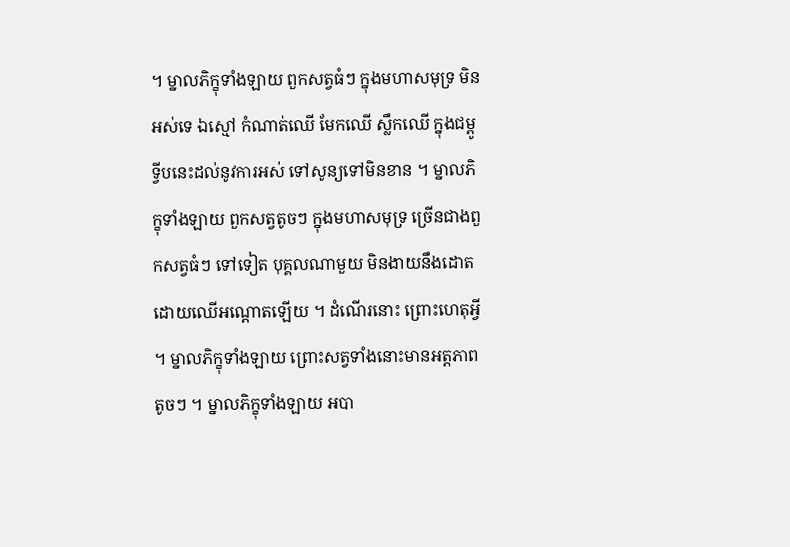។ ម្នាលភិក្ខុទាំងឡាយ ពួកសត្វធំៗ ក្នុងមហាសមុទ្រ មិន អស់ទេ ឯស្មៅ កំណាត់ឈើ មែកឈើ ស្លឹកឈើ ក្នុងជម្ពូទ្វីបនេះដល់នូវការអស់ ទៅសូន្យទៅមិនខាន ។ ម្នាលភិក្ខុទាំងឡាយ ពួកសត្វតូចៗ ក្នុងមហាសមុទ្រ ច្រើនជាងពួកសត្វធំៗ ទៅទៀត បុគ្គលណាមួយ មិនងាយនឹងដោត ដោយឈើអណ្តោតឡើយ ។ ដំណើរនោះ ព្រោះហេតុអ្វី ។ ម្នាលភិក្ខុទាំងឡាយ ព្រោះសត្វទាំងនោះមានអត្តភាពតូចៗ ។ ម្នាលភិក្ខុទាំងឡាយ អបា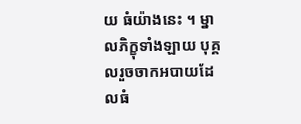យ ធំយ៉ាងនេះ ។ ម្នាលភិក្ខុទាំងឡាយ បុគ្គលរួចចាកអបាយដែលធំ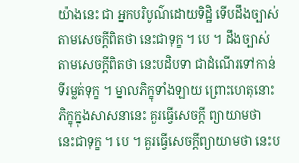យ៉ាងនេះ ជា អ្នកបរិបូណ៌ដោយទិដ្ឋិ ទើបដឹងច្បាស់តាមសេចក្តីពិតថា នេះជាទុក្ខ ។ បេ ។ ដឹងច្បាស់ តាមសេចក្តីពិតថា នេះបដិបទា ជាដំណើរទៅកាន់ទីរម្លត់ទុក្ខ ។ ម្នាលភិក្ខុទាំងឡាយ ព្រោះហេតុនោះ ភិក្ខុក្នុងសាសនានេះ គួរធ្វើសេចក្តី ព្យាយាមថា នេះជាទុក្ខ ។ បេ ។ គួរធ្វើសេចក្តីព្យាយាមថា នេះប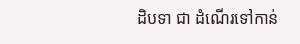ដិបទា ជា ដំណើរទៅកាន់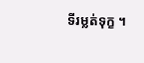ទីរម្លត់ទុក្ខ ។